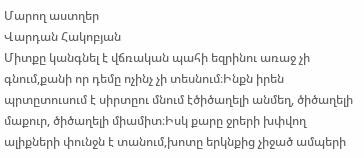Մարող աստղեր
Վարդան Հակոբյան
Միտքը կանգնել է վճռական պահի եզրինու առաջ չի գնում,քանի որ դեմը ոչինչ չի տեսնում։Ինքն իրեն պրտըտուսում է սիրտըու մնում էծիծաղելի անմեղ, ծիծաղելի մաքուր, ծիծաղելի միամիտ։Իսկ քարը ջրերի խփվող ալիքների փունջն է տանում,խոտը երկնքից չիջած ամպերի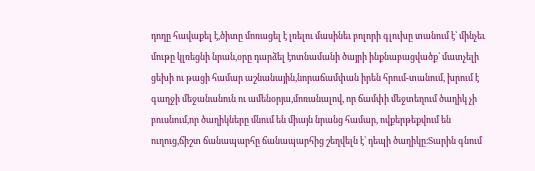դողը հավաքել է,ծիտը մոռացել է լռելու մասինեւ բոլորի գլուխը տանում է՝ մինչեւ մութը կլռեցնի նրան,օրը դարձել էոտնամանի ծայրի ինքնաբացվածք՝ մատչելի ցեխի ու թացի համար աշնանային,նորաճամփան իրեն հրում-տանում, խրում է գաղջի մեջանանուն ու ամենօրյա,մոռանալով, որ ճամփի մեջտեղում ծաղիկ չի բուսնում,որ ծաղիկները մնում են միայն նրանց համար, ովքերթեքվում են ուղուց,ճիշտ ճանապարհը ճանապարհից շեղվելն է՝ դեպի ծաղիկը։Տարին գնում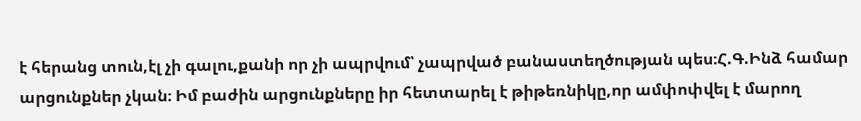է հերանց տուն,էլ չի գալու,քանի որ չի ապրվում՝ չապրված բանաստեղծության պես։Հ.Գ.Ինձ համար արցունքներ չկան։ Իմ բաժին արցունքները իր հետտարել է թիթեռնիկը,որ ամփոփվել է մարող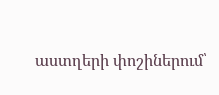աստղերի փոշիներում՝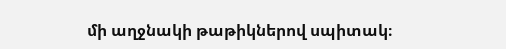մի աղջնակի թաթիկներով սպիտակ։